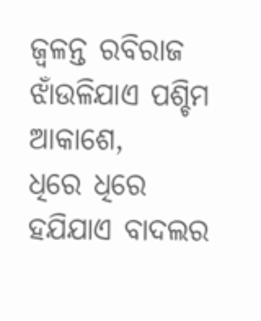ଜ୍ୱଳନ୍ତ ରବିରାଜ ଝାଁଉଳିଯାଏ ପଶ୍ଚିମ ଆକାଶେ,
ଧିରେ ଧିରେ ହଯିଯାଏ ବାଦଲର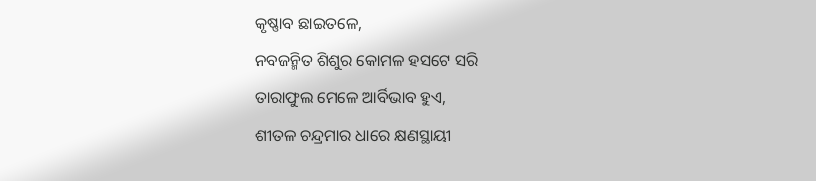କୃଷ୍ଣାବ ଛାଇତଳେ,
ନବଜନ୍ମିତ ଶିଶୁର କୋମଳ ହସଟେ ସରି
ତାରାଫୁଲ ମେଳେ ଆର୍ବିଭାବ ହୁଏ,
ଶୀତଳ ଚନ୍ଦ୍ରମାର ଧାରେ କ୍ଷଣସ୍ଥାୟୀ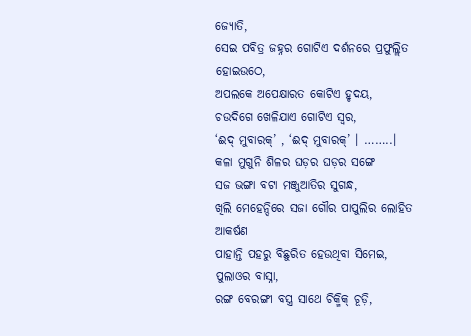ଜ୍ୟୋତି,
ସେଇ ପବିତ୍ର ଜହ୍ନର ଗୋଟିଏ ଦର୍ଶନରେ ପ୍ରଫୁଲ୍ଲିତ ହୋଇଉଠେ,
ଅପଲକେ ଅପେକ୍ଷାରତ କୋଟିଏ ହୃଦୟ,
ଚଉଦିଗେ ଖେଳିଯାଏ ଗୋଟିଏ ସ୍ୱର,
‘ଈଦ୍ ମୁବାରକ୍’ , ‘ଈଦ୍ ମୁବାରକ୍’ । ……..।
କଳା ମୁଗୁନି ଶିଳର ଘଡ଼ର ଘଡ଼ର ସଙ୍ଗେ
ସଜ ଭଙ୍ଗା ବଟା ମଞ୍ଜୁଆତିର ସୁଗନ୍ଧ,
ଖିଲି ମେହେନ୍ଦିରେ ସଜା ଗୌର ପାପୁଲିର ଲୋହିତ ଆକର୍ଷଣ
ପାହାନ୍ତି ପହରୁ ବିଛୁରିତ ହେଉଥିବା ସିମେଇ, ପୁଲାଓର ବାସ୍ନା,
ରଙ୍ଗ ବେରଙ୍ଗୀ ବସ୍ତ୍ର ସାଥେ ଚିକ୍ମିକ୍ ଚୂଡ଼ି,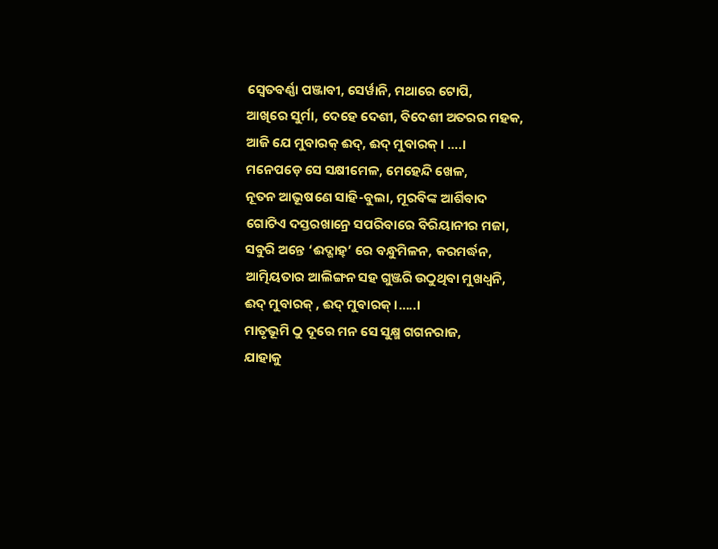ସ୍ୱେତବର୍ଣ୍ଣା ପଞ୍ଜାବୀ, ସେର୍ୱାନି, ମଥାରେ ଟୋପି,
ଆଖିରେ ସୁର୍ମା, ଦେହେ ଦେଶୀ, ବିଦେଶୀ ଅତରର ମହକ,
ଆଜି ଯେ ମୁବାରକ୍ ଈଦ୍, ଈଦ୍ ମୁବାରକ୍ । ….।
ମନେପଡ଼େ ସେ ସକ୍ଷୀମେଳ, ମେହେନ୍ଦି ଖେଳ,
ନୂତନ ଆଭୂଷଣେ ସାହି-ବୁଲା, ମୂରବିଙ୍କ ଆର୍ଶିବାଦ
ଗୋଟିଏ ଦସ୍ତରଖାନ୍ରେ ସପରିବାରେ ବିରିୟାନୀର ମଜା,
ସବୁରି ଅନ୍ତେ ‘ଈଦ୍ଗାହ୍’ ରେ ବନ୍ଧୁମିଳନ, କରମର୍ଦ୍ଧନ,
ଆତ୍ମିୟତାର ଆଲିଙ୍ଗନ ସହ ଗୁଞ୍ଜରି ଉଠୁଥିବା ମୁଖଧ୍ୱନି,
ଈଦ୍ ମୁବାରକ୍ , ଈଦ୍ ମୁବାରକ୍ ।…..।
ମାତୃଭୂମି ଠୁ ଦୂରେ ମନ ସେ ସୁକ୍ଷ୍ମ ଗଗନରାଜ,
ଯାହାକୁ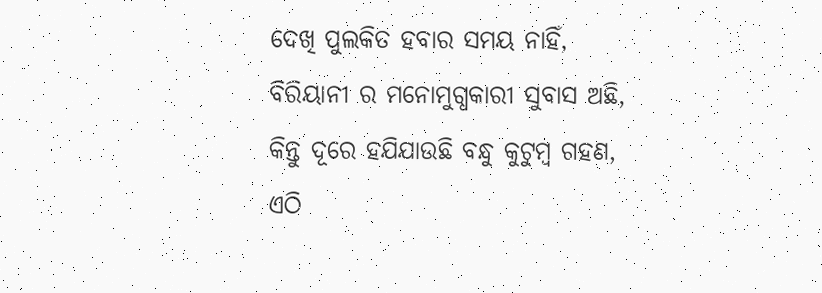ଦେଖି ପୁଲକିତ ହବାର ସମୟ ନାହିଁ,
ବିରିୟାନୀ ର ମନୋମୁଗ୍ଧକାରୀ ସୁବାସ ଅଛି,
କିନ୍ତୁ ଦୂରେ ହଯିଯାଉଛି ବନ୍ଧୁ କୁଟୁମ୍ବ ଗହଣ,
ଏଠି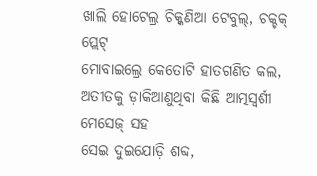ଖାଲି ହୋଟେଲ୍ର ଚିକ୍କଣିଆ ଟେବୁଲ୍, ଚକ୍ଚକ୍ ପ୍ଲେଟ୍
ମୋବାଇଲ୍ରେ କେତୋଟି ହାତଗଣିତ କଲ,
ଅତୀତକୁ ଡ଼ାକିଆଣୁଥିବା କିଛି ଆତ୍ମସ୍ୱର୍ଶୀ ମେସେଜ୍ ସହ
ସେଇ ଦୁଇଯୋଡ଼ି ଶବ୍ଦ,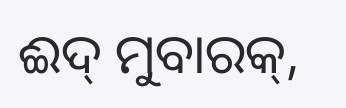ଈଦ୍ ମୁବାରକ୍,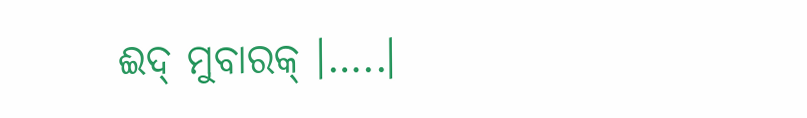ଈଦ୍ ମୁବାରକ୍ ।…..।